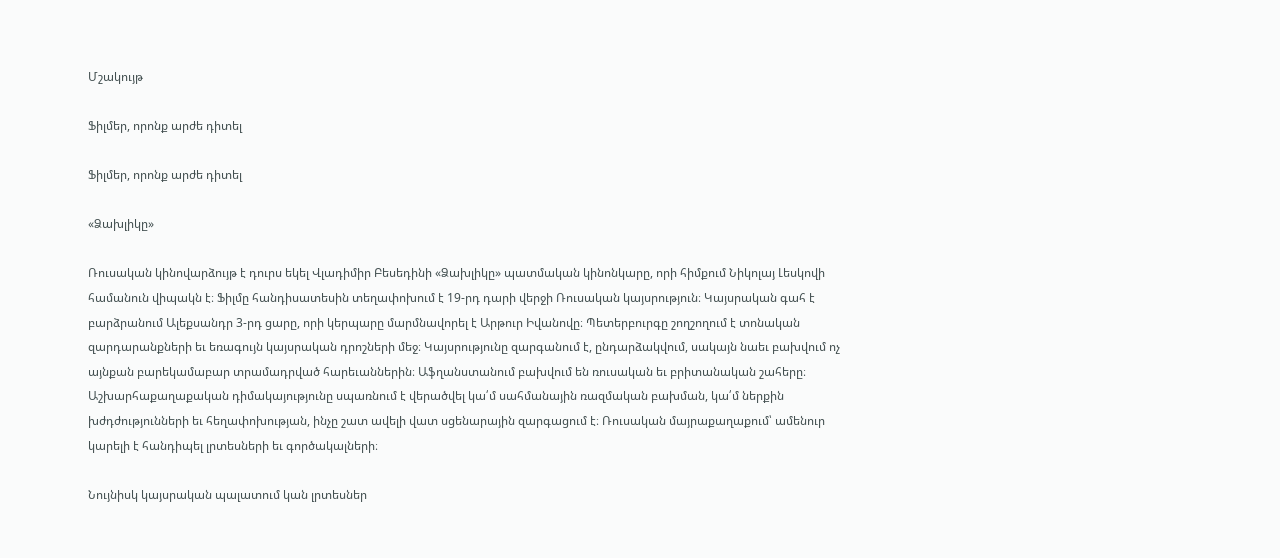Մշակույթ

Ֆիլմեր, որոնք արժե դիտել

Ֆիլմեր, որոնք արժե դիտել

«Ձախլիկը»

Ռուսական կինովարձույթ է դուրս եկել Վլադիմիր Բեսեդինի «Ձախլիկը» պատմական կինոնկարը, որի հիմքում Նիկոլայ Լեսկովի համանուն վիպակն է։ Ֆիլմը հանդիսատեսին տեղափոխում է 19-րդ դարի վերջի Ռուսական կայսրություն։ Կայսրական գահ է բարձրանում Ալեքսանդր 3-րդ ցարը, որի կերպարը մարմնավորել է Արթուր Իվանովը։ Պետերբուրգը շողշողում է տոնական զարդարանքների եւ եռագույն կայսրական դրոշների մեջ։ Կայսրությունը զարգանում է, ընդարձակվում, սակայն նաեւ բախվում ոչ այնքան բարեկամաբար տրամադրված հարեւաններին։ Աֆղանստանում բախվում են ռուսական եւ բրիտանական շահերը։ Աշխարհաքաղաքական դիմակայությունը սպառնում է վերածվել կա՛մ սահմանային ռազմական բախման, կա՛մ ներքին խժդժությունների եւ հեղափոխության, ինչը շատ ավելի վատ սցենարային զարգացում է։ Ռուսական մայրաքաղաքում՝ ամենուր կարելի է հանդիպել լրտեսների եւ գործակալների։

Նույնիսկ կայսրական պալատում կան լրտեսներ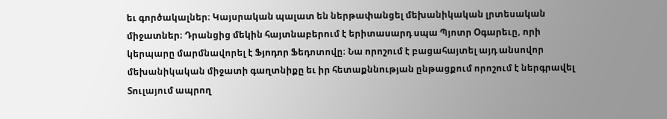եւ գործակալներ։ Կայսրական պալատ են ներթափանցել մեխանիկական լրտեսական միջատներ։ Դրանցից մեկին հայտնաբերում է երիտասարդ սպա Պյոտր Օգարեւը, որի կերպարը մարմնավորել է Ֆյոդոր Ֆեդոտովը։ Նա որոշում է բացահայտել այդ անսովոր մեխանիկական միջատի գաղտնիքը եւ իր հետաքննության ընթացքում որոշում է ներգրավել Տուլայում ապրող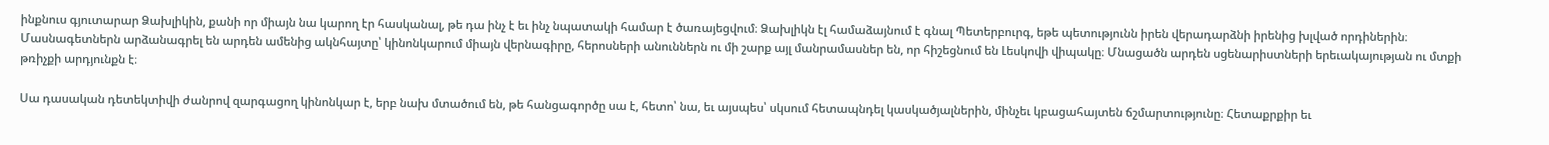ինքնուս գյուտարար Ձախլիկին, քանի որ միայն նա կարող էր հասկանալ, թե դա ինչ է եւ ինչ նպատակի համար է ծառայեցվում։ Ձախլիկն էլ համաձայնում է գնալ Պետերբուրգ, եթե պետությունն իրեն վերադարձնի իրենից խլված որդիներին։ Մասնագետներն արձանագրել են արդեն ամենից ակնհայտը՝ կինոնկարում միայն վերնագիրը, հերոսների անուններն ու մի շարք այլ մանրամասներ են, որ հիշեցնում են Լեսկովի վիպակը։ Մնացածն արդեն սցենարիստների երեւակայության ու մտքի թռիչքի արդյունքն է։

Սա դասական դետեկտիվի ժանրով զարգացող կինոնկար է, երբ նախ մտածում են, թե հանցագործը սա է, հետո՝ նա, եւ այսպես՝ սկսում հետապնդել կասկածյալներին, մինչեւ կբացահայտեն ճշմարտությունը։ Հետաքրքիր եւ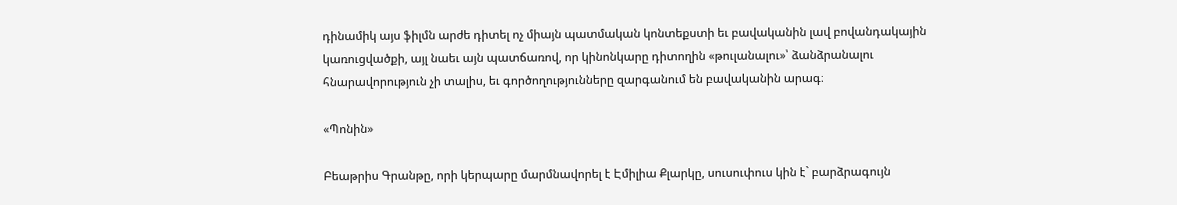դինամիկ այս ֆիլմն արժե դիտել ոչ միայն պատմական կոնտեքստի եւ բավականին լավ բովանդակային կառուցվածքի, այլ նաեւ այն պատճառով, որ կինոնկարը դիտողին «թուլանալու»՝ ձանձրանալու հնարավորություն չի տալիս, եւ գործողությունները զարգանում են բավականին արագ։

«Պոնին»

Բեաթրիս Գրանթը, որի կերպարը մարմնավորել է Էմիլիա Քլարկը, սուսուփուս կին է` բարձրագույն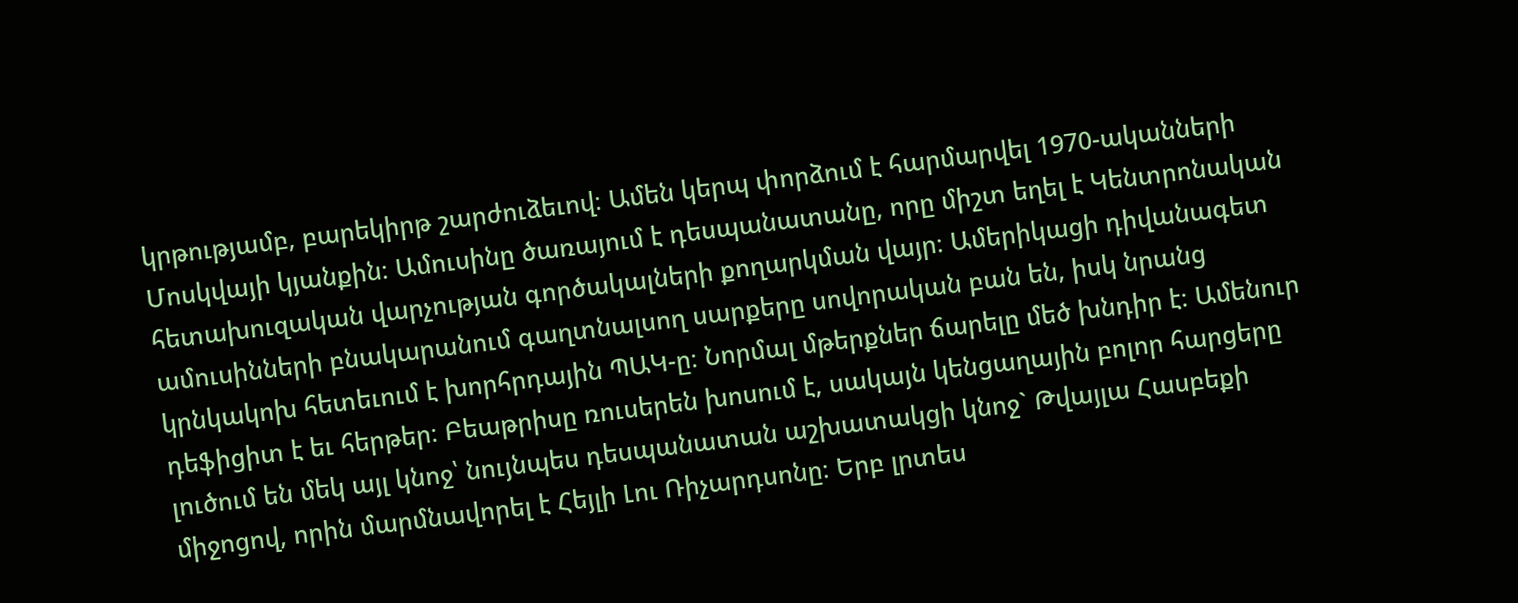կրթությամբ, բարեկիրթ շարժուձեւով։ Ամեն կերպ փորձում է հարմարվել 1970-ականների Մոսկվայի կյանքին։ Ամուսինը ծառայում է դեսպանատանը, որը միշտ եղել է Կենտրոնական հետախուզական վարչության գործակալների քողարկման վայր։ Ամերիկացի դիվանագետ ամուսինների բնակարանում գաղտնալսող սարքերը սովորական բան են, իսկ նրանց կրնկակոխ հետեւում է խորհրդային ՊԱԿ-ը։ Նորմալ մթերքներ ճարելը մեծ խնդիր է։ Ամենուր դեֆիցիտ է եւ հերթեր։ Բեաթրիսը ռուսերեն խոսում է, սակայն կենցաղային բոլոր հարցերը լուծում են մեկ այլ կնոջ՝ նույնպես դեսպանատան աշխատակցի կնոջ` Թվայլա Հասբեքի միջոցով, որին մարմնավորել է Հեյլի Լու Ռիչարդսոնը։ Երբ լրտես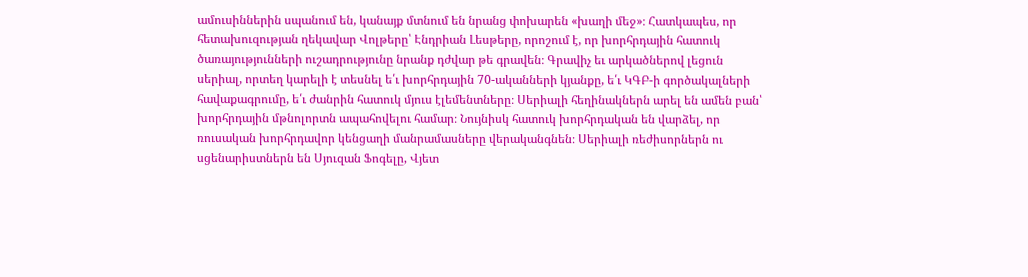ամուսիններին սպանում են, կանայք մտնում են նրանց փոխարեն «խաղի մեջ»։ Հատկապես, որ հետախուզության ղեկավար Վոլթերը՝ Էնդրիան Լեսթերը, որոշում է, որ խորհրդային հատուկ ծառայությունների ուշադրությունը նրանք դժվար թե գրավեն։ Գրավիչ եւ արկածներով լեցուն սերիալ, որտեղ կարելի է տեսնել ե՛ւ խորհրդային 70-ականների կյանքը, ե՛ւ ԿԳԲ-ի գործակալների հավաքագրումը, ե՛ւ ժանրին հատուկ մյուս էլեմենտները։ Սերիալի հեղինակներն արել են ամեն բան՝ խորհրդային մթնոլորտն ապահովելու համար։ Նույնիսկ հատուկ խորհրդական են վարձել, որ ռուսական խորհրդավոր կենցաղի մանրամասները վերականգնեն։ Սերիալի ռեժիսորներն ու սցենարիստներն են Սյուզան Ֆոգելը, Վյետ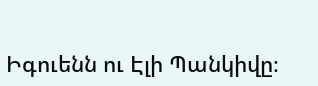Իգուենն ու Էլի Պանկիվը։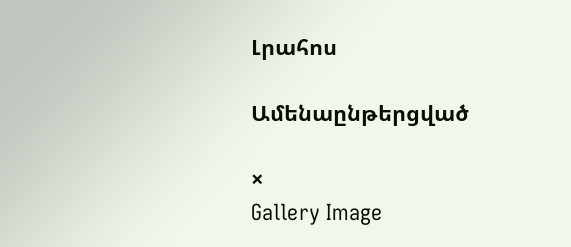Լրահոս

Ամենաընթերցված

×
Gallery Image